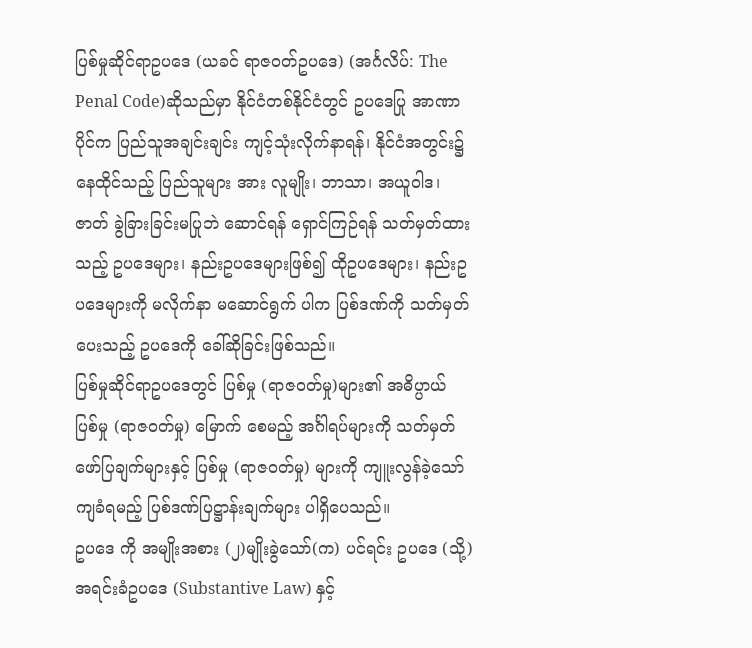ပြစ်မှုဆိုင်ရာဥပဒေ (ယခင် ရာဇဝတ်ဥပဒေ) (အင်္ဂလိပ်: The Penal Code)ဆိုသည်မှာ နိုင်ငံတစ်နိုင်ငံတွင် ဥပဒေပြု အာဏာပိုင်က ပြည်သူအချင်းချင်း ကျင့်သုံးလိုက်နာရန်၊ နိုင်ငံအတွင်း၌ နေထိုင်သည့် ပြည်သူများ အား လူမျိုး၊ ဘာသာ၊ အယူဝါဒ၊ ဇာတ် ခွဲခြားခြင်းမပြုဘဲ ဆောင်ရန် ရှောင်ကြဉ်ရန် သတ်မှတ်ထား သည့် ဥပဒေများ၊ နည်းဥပဒေများဖြစ်၍ ထိုဥပဒေများ၊ နည်းဥပဒေများကို မလိုက်နာ မဆောင်ရွက် ပါက ပြစ်ဒဏ်ကို သတ်မှတ်ပေးသည့် ဥပဒေကို ခေါ်ဆိုခြင်းဖြစ်သည်။
ပြစ်မှုဆိုင်ရာဥပဒေတွင် ပြစ်မှု (ရာဇဝတ်မှု)များ၏ အဓိပ္ပာယ် ပြစ်မှု (ရာဇဝတ်မှု) မြောက် စေမည့် အင်္ဂါရပ်များကို သတ်မှတ်ဖော်ပြချက်များနှင့် ပြစ်မှု (ရာဇဝတ်မှု) များကို ကျူးလွန်ခဲ့သော်ကျခံရမည့် ပြစ်ဒဏ်ပြဋ္ဌာန်းချက်များ ပါရှိပေသည်။
ဥပဒေ ကို အမျိုးအစား (၂)မျိုးခွဲသော်(က) ပင်ရင်း ဥပဒေ (သို့) အရင်းခံဥပဒေ (Substantive Law) နှင့်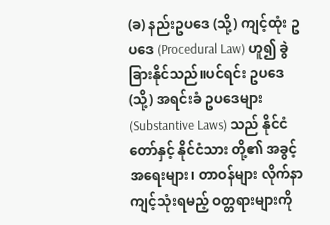(ခ) နည်းဥပဒေ (သို့) ကျင့်ထုံး ဥပဒေ (Procedural Law) ဟူ၍ ခွဲခြားနိုင်သည်။ပင်ရင်း ဥပဒေ (သို့) အရင်းခံ ဥပဒေများ (Substantive Laws) သည် နိုင်ငံတော်နှင့် နိုင်ငံသား တို့၏ အခွင့်အရေးများ၊ တာဝန်များ လိုက်နာကျင့်သုံးရမည့် ဝတ္တရားများကို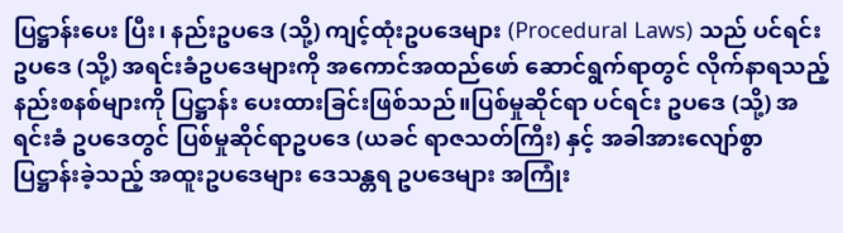ပြဋ္ဌာန်းပေး ပြီး၊ နည်းဥပဒေ (သို့) ကျင့်ထုံးဥပဒေများ (Procedural Laws) သည် ပင်ရင်း ဥပဒေ (သို့) အရင်းခံဥပဒေများကို အကောင်အထည်ဖော် ဆောင်ရွက်ရာတွင် လိုက်နာရသည့် နည်းစနစ်များကို ပြဋ္ဌာန်း ပေးထားခြင်းဖြစ်သည်။ပြစ်မှုဆိုင်ရာ ပင်ရင်း ဥပဒေ (သို့) အရင်းခံ ဥပဒေတွင် ပြစ်မှုဆိုင်ရာဥပဒေ (ယခင် ရာဇသတ်ကြီး) နှင့် အခါအားလျော်စွာ ပြဋ္ဌာန်းခဲ့သည့် အထူးဥပဒေများ ဒေသန္တရ ဥပဒေများ အကြုံး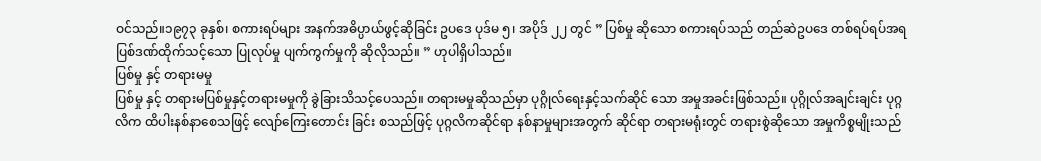ဝင်သည်။၁၉၇၃ ခုနှစ်၊ စကားရပ်များ အနက်အဓိပ္ပာယ်ဖွင့်ဆိုခြင်း ဥပဒေ ပုဒ်မ ၅၊ အပိုဒ် ၂၂ တွင် ” ပြစ်မှု ဆိုသော စကားရပ်သည် တည်ဆဲဥပဒေ တစ်ရပ်ရပ်အရ ပြစ်ဒဏ်ထိုက်သင့်သော ပြုလုပ်မှု ပျက်ကွက်မှုကို ဆိုလိုသည်။ ” ဟုပါရှိပါသည်။
ပြစ်မှု နှင့် တရားမမှု
ပြစ်မှု နှင့် တရားမပြစ်မှုနှင့်တရားမမှုကို ခွဲခြားသိသင့်ပေသည်။ တရားမမှုဆိုသည်မှာ ပုဂ္ဂိုလ်ရေးနှင့်သက်ဆိုင် သော အမှုအခင်းဖြစ်သည်။ ပုဂ္ဂိုလ်အချင်းချင်း ပုဂ္ဂလိက ထိပါးနစ်နာစေသဖြင့် လျော်ကြေးတောင်း ခြင်း စသည်ဖြင့် ပုဂ္ဂလိကဆိုင်ရာ နစ်နာမှုများအတွက် ဆိုင်ရာ တရားမရုံးတွင် တရားစွဲဆိုသော အမှုကိစ္စမျိုးသည်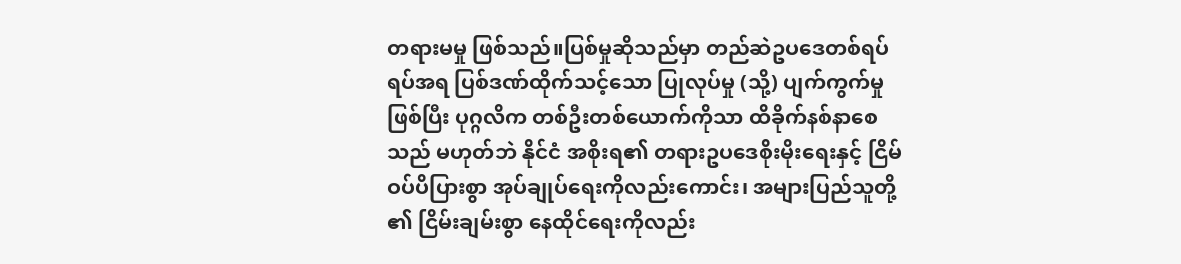တရားမမှု ဖြစ်သည်။ပြစ်မှုဆိုသည်မှာ တည်ဆဲဥပဒေတစ်ရပ်ရပ်အရ ပြစ်ဒဏ်ထိုက်သင့်သော ပြုလုပ်မှု (သို့) ပျက်ကွက်မှုဖြစ်ပြီး ပုဂ္ဂလိက တစ်ဦးတစ်ယောက်ကိုသာ ထိခိုက်နစ်နာစေသည် မဟုတ်ဘဲ နိုင်ငံ အစိုးရ၏ တရားဥပဒေစိုးမိုးရေးနှင့် ငြိမ်ဝပ်ပိပြားစွာ အုပ်ချုပ်ရေးကိုလည်းကောင်း၊ အများပြည်သူတို့ ၏ ငြိမ်းချမ်းစွာ နေထိုင်ရေးကိုလည်း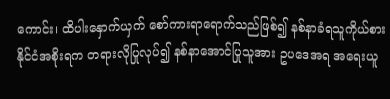ကောင်း၊ ထိပါးနှောက်ယှက် စော်ကားရာရောက်သည်ဖြစ်၍ နစ်နာခံရသူကိုယ်စား နိုင်ငံအစိုးရက တရားလိုပြုလုပ်၍ နစ်နာအောင်ပြုသူအား ဥပဒေအရ အရေးယူ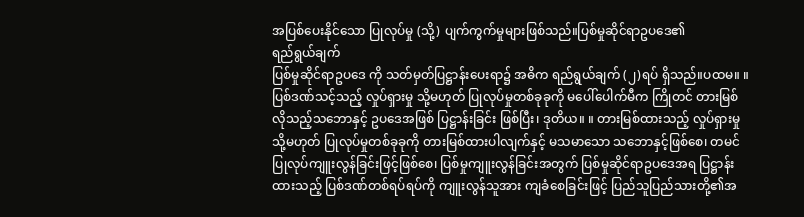အပြစ်ပေးနိုင်သော ပြုလုပ်မှု (သို့) ပျက်ကွက်မှုများဖြစ်သည်။ပြစ်မှုဆိုင်ရာဥပဒေ၏
ရည်ရွယ်ချက်
ပြစ်မှုဆိုင်ရာဥပဒေ ကို သတ်မှတ်ပြဋ္ဌာန်းပေးရာ၌ အဓိက ရည်ရွယ်ချက် (၂)ရပ် ရှိသည်။ပထမ။ ။ ပြစ်ဒဏ်သင့်သည့် လှုပ်ရှားမှု သို့မဟုတ် ပြုလုပ်မှုတစ်ခုခုကို မပေါ်ပေါက်မီက ကြိုတင် တားမြစ်လိုသည့်သဘောနှင့် ဥပဒေအဖြစ် ပြဋ္ဌာန်းခြင်း ဖြစ်ပြီး၊ ဒုတိယ။ ။ တားမြစ်ထားသည့် လှုပ်ရှားမှု သို့မဟုတ် ပြုလုပ်မှုတစ်ခုခုကို တားမြစ်ထားပါလျက်နှင့် မသမာသော သဘောနှင့်ဖြစ်စေ၊ တမင် ပြုလုပ်ကျူးလွန်ခြင်းဖြင့်ဖြစ်စေ၊ ပြစ်မှုကျူးလွန်ခြင်းအတွက် ပြစ်မှုဆိုင်ရာဥပဒေအရ ပြဋ္ဌာန်းထားသည့် ပြစ်ဒဏ်တစ်ရပ်ရပ်ကို ကျူးလွန်သူအား ကျခံစေခြင်းဖြင့် ပြည်သူပြည်သားတို့၏အ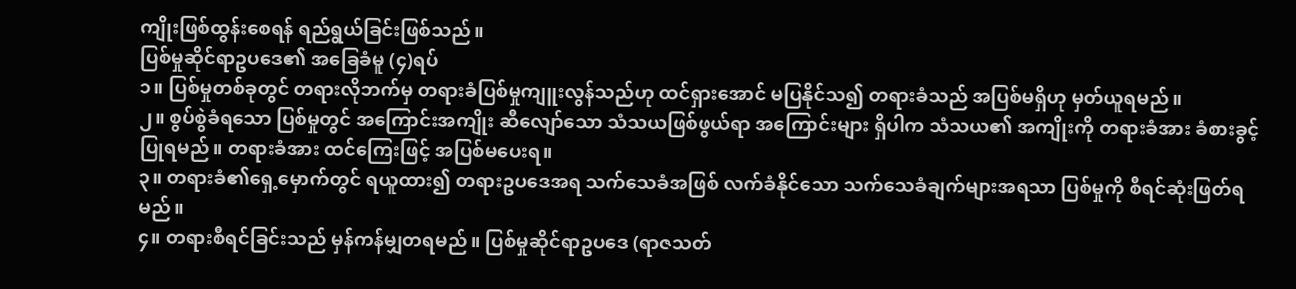ကျိုးဖြစ်ထွန်းစေရန် ရည်ရွယ်ခြင်းဖြစ်သည်။
ပြစ်မှုဆိုင်ရာဥပဒေ၏ အခြေခံမူ (၄)ရပ်
၁။ ပြစ်မှုတစ်ခုတွင် တရားလိုဘက်မှ တရားခံပြစ်မှုကျူးလွန်သည်ဟု ထင်ရှားအောင် မပြနိုင်သ၍ တရားခံသည် အပြစ်မရှိဟု မှတ်ယူရမည်။
၂။ စွပ်စွဲခံရသော ပြစ်မှုတွင် အကြောင်းအကျိုး ဆီလျော်သော သံသယဖြစ်ဖွယ်ရာ အကြောင်းများ ရှိပါက သံသယ၏ အကျိုးကို တရားခံအား ခံစားခွင့်ပြုရမည်။ တရားခံအား ထင်ကြေးဖြင့် အပြစ်မပေးရ။
၃။ တရားခံ၏ရှေ့မှောက်တွင် ရယူထား၍ တရားဥပဒေအရ သက်သေခံအဖြစ် လက်ခံနိုင်သော သက်သေခံချက်များအရသာ ပြစ်မှုကို စီရင်ဆုံးဖြတ်ရမည်။
၄။ တရားစီရင်ခြင်းသည် မှန်ကန်မျှတရမည်။ ပြစ်မှုဆိုင်ရာဥပဒေ (ရာဇသတ်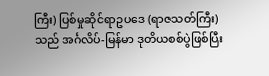ကြီး) ပြစ်မှုဆိုင်ရာဥပဒေ (ရာဇသတ်ကြီး) သည် အင်္ဂလိပ်-မြန်မာ ဒုတိယစစ်ပွဲဖြစ်ပြီး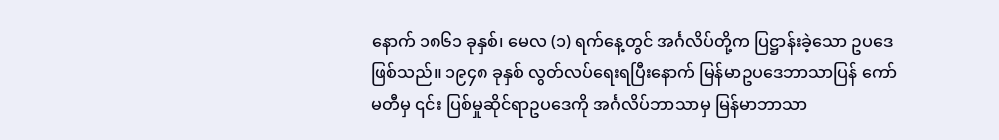နောက် ၁၈၆၁ ခုနှစ်၊ မေလ (၁) ရက်နေ့တွင် အင်္ဂလိပ်တို့က ပြဋ္ဌာန်းခဲ့သော ဥပဒေဖြစ်သည်။ ၁၉၄၈ ခုနှစ် လွတ်လပ်ရေးရပြီးနောက် မြန်မာဥပဒေဘာသာပြန် ကော်မတီမှ ၎င်း ပြစ်မှုဆိုင်ရာဥပဒေကို အင်္ဂလိပ်ဘာသာမှ မြန်မာဘာသာ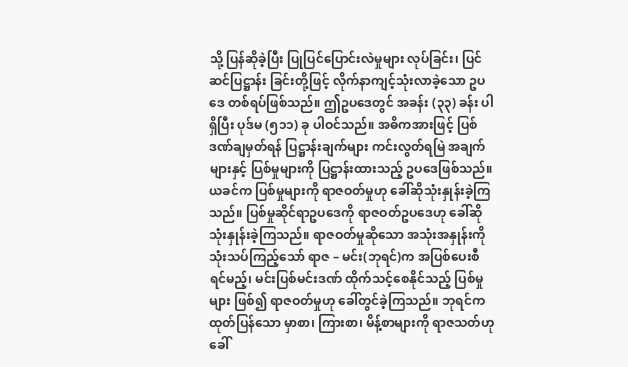သို့ ပြန်ဆိုခဲ့ပြီး ပြုပြင်ပြောင်းလဲမှုများ လုပ်ခြင်း၊ ပြင်ဆင်ပြဋ္ဌာန်း ခြင်းတို့ဖြင့် လိုက်နာကျင့်သုံးလာခဲ့သော ဥပဒေ တစ်ရပ်ဖြစ်သည်။ ဤဥပဒေတွင် အခန်း (၃၃) ခန်း ပါရှိပြီး ပုဒ်မ (၅၁၁) ခု ပါဝင်သည်။ အဓိကအားဖြင့် ပြစ်ဒဏ်ချမှတ်ရန် ပြဋ္ဌာန်းချက်များ ကင်းလွတ်ရမြဲ အချက်များနှင့် ပြစ်မှုများကို ပြဋ္ဌာန်းထားသည့် ဥပဒေဖြစ်သည်။ ယခင်က ပြစ်မှုများကို ရာဇဝတ်မှုဟု ခေါ်ဆိုသုံးနှုန်းခဲ့ကြသည်။ ပြစ်မှုဆိုင်ရာဥပဒေကို ရာဇဝတ်ဥပဒေဟု ခေါ်ဆိုသုံးနှုန်းခဲ့ကြသည်။ ရာဇဝတ်မှုဆိုသော အသုံးအနှုန်းကို သုံးသပ်ကြည့်သော် ရာဇ – မင်း(ဘုရင်)က အပြစ်ပေးစီရင်မည့်၊ မင်းပြစ်မင်းဒဏ် ထိုက်သင့်စေနိုင်သည့် ပြစ်မှုများ ဖြစ်၍ ရာဇဝတ်မှုဟု ခေါ်တွင်ခဲ့ကြသည်။ ဘုရင်က ထုတ်ပြန်သော မှာစာ၊ ကြားစာ၊ မိန့်စာများကို ရာဇသတ်ဟု ခေါ်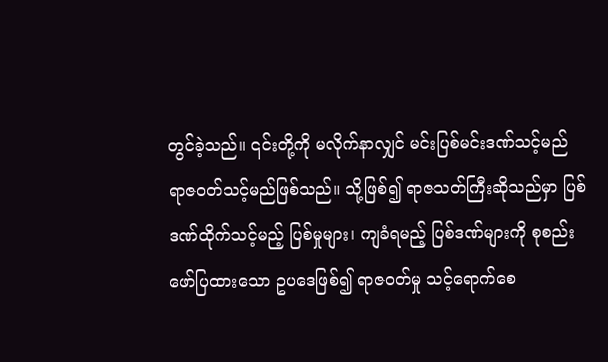တွင်ခဲ့သည်။ ၎င်းတို့ကို မလိုက်နာလျှင် မင်းပြစ်မင်းဒဏ်သင့်မည် ရာဇဝတ်သင့်မည်ဖြစ်သည်။ သို့ဖြစ်၍ ရာဇသတ်ကြီးဆိုသည်မှာ ပြစ်ဒဏ်ထိုက်သင့်မည့် ပြစ်မှုများ၊ ကျခံရမည့် ပြစ်ဒဏ်များကို စုစည်းဖော်ပြထားသော ဥပဒေဖြစ်၍ ရာဇဝတ်မှု သင့်ရောက်စေ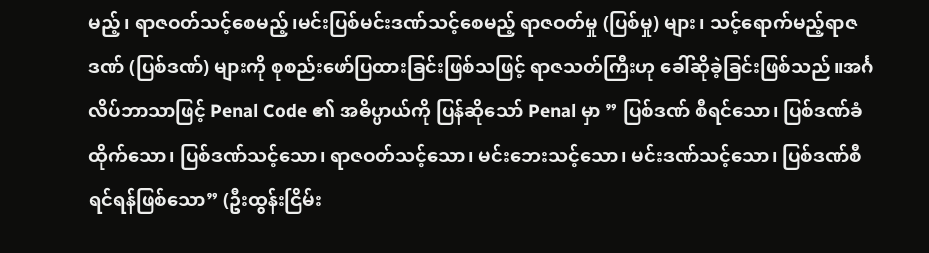မည့်၊ ရာဇဝတ်သင့်စေမည့်၊မင်းပြစ်မင်းဒဏ်သင့်စေမည့် ရာဇဝတ်မှု (ပြစ်မှု) များ၊ သင့်ရောက်မည့်ရာဇဒဏ် (ပြစ်ဒဏ်) များကို စုစည်းဖော်ပြထားခြင်းဖြစ်သဖြင့် ရာဇသတ်ကြီးဟု ခေါ်ဆိုခဲ့ခြင်းဖြစ်သည်။အင်္ဂလိပ်ဘာသာဖြင့် Penal Code ၏ အဓိပ္ပာယ်ကို ပြန်ဆိုသော် Penal မှာ ” ပြစ်ဒဏ် စီရင်သော၊ ပြစ်ဒဏ်ခံထိုက်သော၊ ပြစ်ဒဏ်သင့်သော၊ ရာဇဝတ်သင့်သော၊ မင်းဘေးသင့်သော၊ မင်းဒဏ်သင့်သော၊ ပြစ်ဒဏ်စီရင်ရန်ဖြစ်သော” (ဦးထွန်းငြိမ်း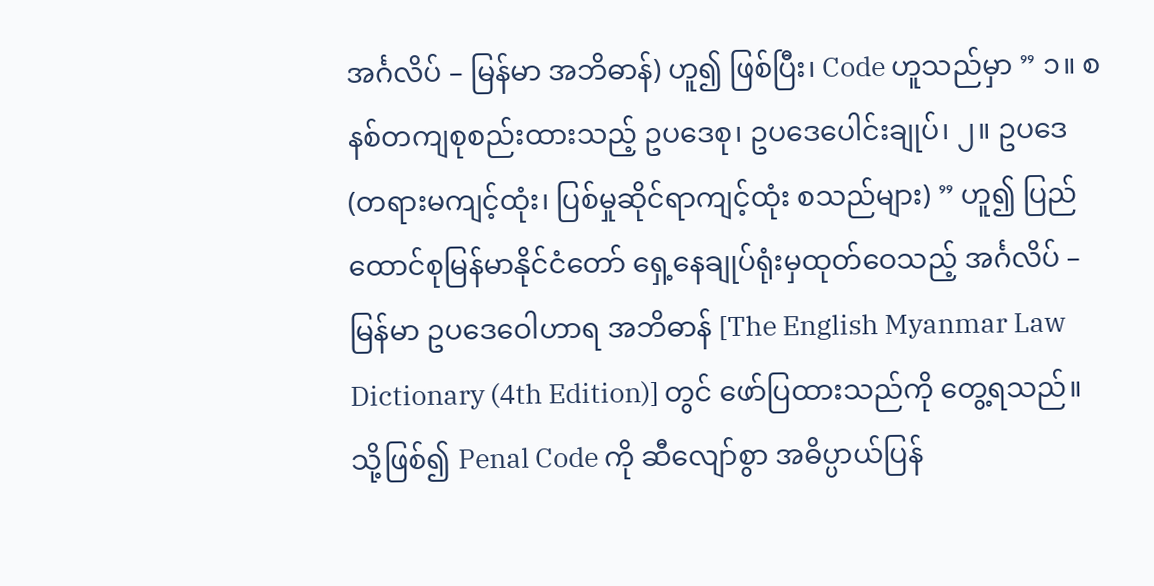အင်္ဂလိပ် – မြန်မာ အဘိဓာန်) ဟူ၍ ဖြစ်ပြီး၊ Code ဟူသည်မှာ ” ၁။ စနစ်တကျစုစည်းထားသည့် ဥပဒေစု၊ ဥပဒေပေါင်းချုပ်၊ ၂။ ဥပဒေ (တရားမကျင့်ထုံး၊ ပြစ်မှုဆိုင်ရာကျင့်ထုံး စသည်များ) ” ဟူ၍ ပြည်ထောင်စုမြန်မာနိုင်ငံတော် ရှေ့နေချုပ်ရုံးမှထုတ်ဝေသည့် အင်္ဂလိပ် – မြန်မာ ဥပဒေဝေါဟာရ အဘိဓာန် [The English Myanmar Law Dictionary (4th Edition)] တွင် ဖော်ပြထားသည်ကို တွေ့ရသည်။ သို့ဖြစ်၍ Penal Code ကို ဆီလျော်စွာ အဓိပ္ပာယ်ပြန်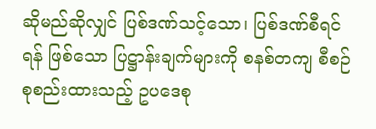ဆိုမည်ဆိုလျှင် ပြစ်ဒဏ်သင့်သော၊ ပြစ်ဒဏ်စီရင်ရန် ဖြစ်သော ပြဋ္ဌာန်းချက်များကို စနစ်တကျ စီစဉ်စုစည်းထားသည့် ဥပဒေစု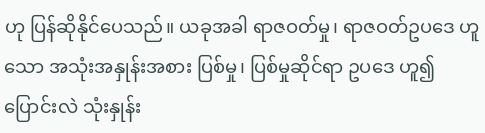ဟု ပြန်ဆိုနိုင်ပေသည်။ ယခုအခါ ရာဇဝတ်မှု၊ ရာဇဝတ်ဥပဒေ ဟူသော အသုံးအနှုန်းအစား ပြစ်မှု၊ ပြစ်မှုဆိုင်ရာ ဥပဒေ ဟူ၍ ပြောင်းလဲ သုံးနှုန်း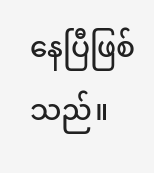နေပြီဖြစ်သည်။